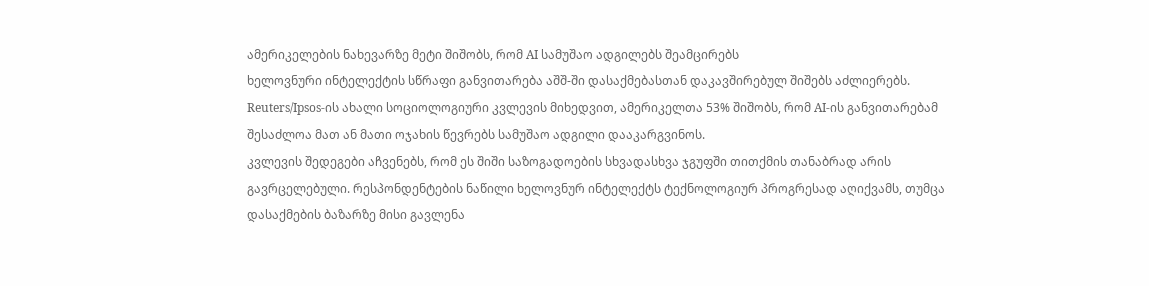ამერიკელების ნახევარზე მეტი შიშობს, რომ AI სამუშაო ადგილებს შეამცირებს
ხელოვნური ინტელექტის სწრაფი განვითარება აშშ-ში დასაქმებასთან დაკავშირებულ შიშებს აძლიერებს. Reuters/Ipsos-ის ახალი სოციოლოგიური კვლევის მიხედვით, ამერიკელთა 53% შიშობს, რომ AI-ის განვითარებამ შესაძლოა მათ ან მათი ოჯახის წევრებს სამუშაო ადგილი დააკარგვინოს.
კვლევის შედეგები აჩვენებს, რომ ეს შიში საზოგადოების სხვადასხვა ჯგუფში თითქმის თანაბრად არის გავრცელებული. რესპონდენტების ნაწილი ხელოვნურ ინტელექტს ტექნოლოგიურ პროგრესად აღიქვამს, თუმცა დასაქმების ბაზარზე მისი გავლენა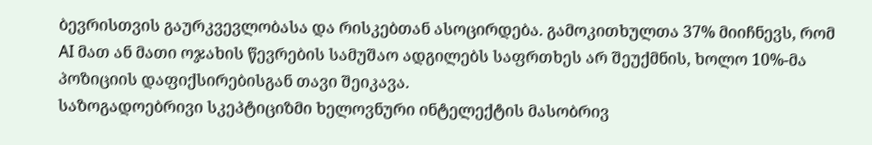ბევრისთვის გაურკვევლობასა და რისკებთან ასოცირდება. გამოკითხულთა 37% მიიჩნევს, რომ AI მათ ან მათი ოჯახის წევრების სამუშაო ადგილებს საფრთხეს არ შეუქმნის, ხოლო 10%-მა პოზიციის დაფიქსირებისგან თავი შეიკავა.
საზოგადოებრივი სკეპტიციზმი ხელოვნური ინტელექტის მასობრივ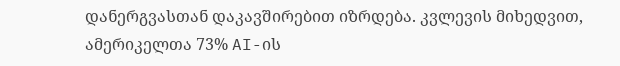დანერგვასთან დაკავშირებით იზრდება. კვლევის მიხედვით, ამერიკელთა 73% AI-ის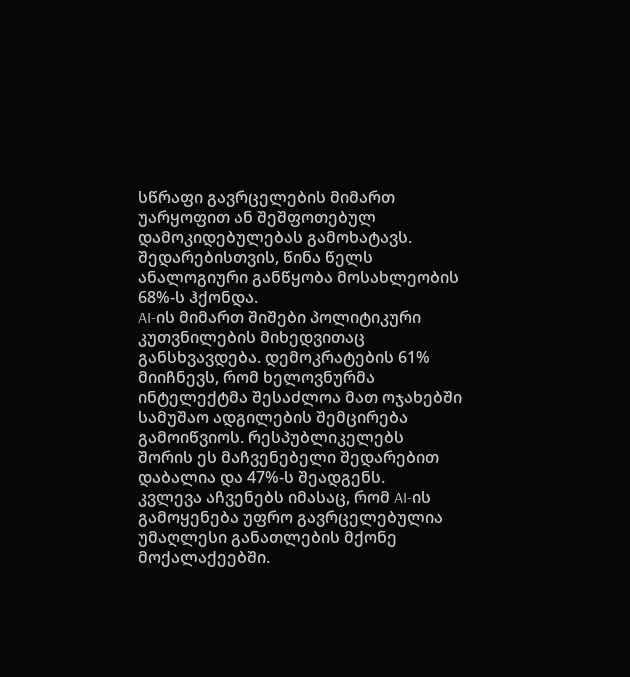სწრაფი გავრცელების მიმართ უარყოფით ან შეშფოთებულ დამოკიდებულებას გამოხატავს. შედარებისთვის, წინა წელს ანალოგიური განწყობა მოსახლეობის 68%-ს ჰქონდა.
AI-ის მიმართ შიშები პოლიტიკური კუთვნილების მიხედვითაც განსხვავდება. დემოკრატების 61% მიიჩნევს, რომ ხელოვნურმა ინტელექტმა შესაძლოა მათ ოჯახებში სამუშაო ადგილების შემცირება გამოიწვიოს. რესპუბლიკელებს შორის ეს მაჩვენებელი შედარებით დაბალია და 47%-ს შეადგენს.
კვლევა აჩვენებს იმასაც, რომ AI-ის გამოყენება უფრო გავრცელებულია უმაღლესი განათლების მქონე მოქალაქეებში.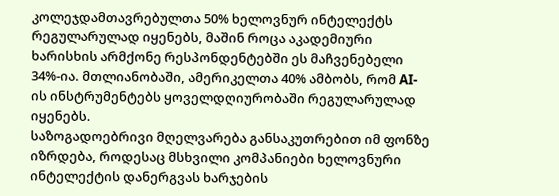კოლეჯდამთავრებულთა 50% ხელოვნურ ინტელექტს რეგულარულად იყენებს, მაშინ როცა აკადემიური ხარისხის არმქონე რესპონდენტებში ეს მაჩვენებელი 34%-ია. მთლიანობაში, ამერიკელთა 40% ამბობს, რომ AI-ის ინსტრუმენტებს ყოველდღიურობაში რეგულარულად იყენებს.
საზოგადოებრივი მღელვარება განსაკუთრებით იმ ფონზე იზრდება, როდესაც მსხვილი კომპანიები ხელოვნური ინტელექტის დანერგვას ხარჯების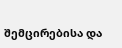შემცირებისა და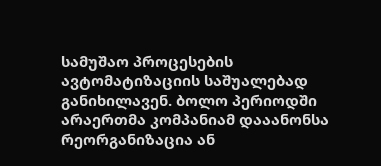სამუშაო პროცესების ავტომატიზაციის საშუალებად განიხილავენ. ბოლო პერიოდში არაერთმა კომპანიამ დააანონსა რეორგანიზაცია ან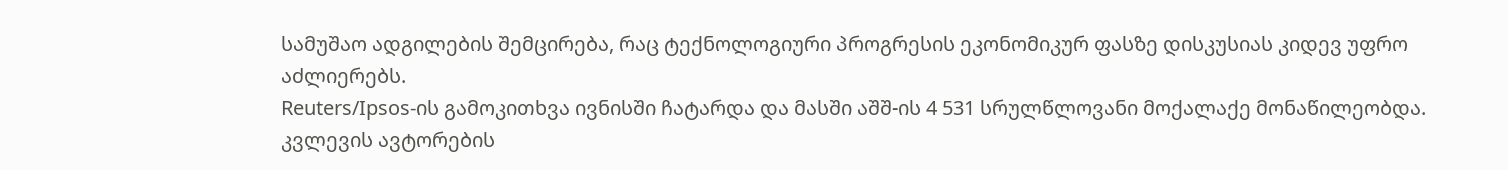სამუშაო ადგილების შემცირება, რაც ტექნოლოგიური პროგრესის ეკონომიკურ ფასზე დისკუსიას კიდევ უფრო აძლიერებს.
Reuters/Ipsos-ის გამოკითხვა ივნისში ჩატარდა და მასში აშშ-ის 4 531 სრულწლოვანი მოქალაქე მონაწილეობდა. კვლევის ავტორების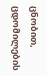ცნობით, ცდომილების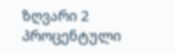ზღვარი 2 პროცენტული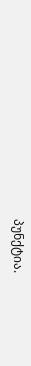პუნქტია.